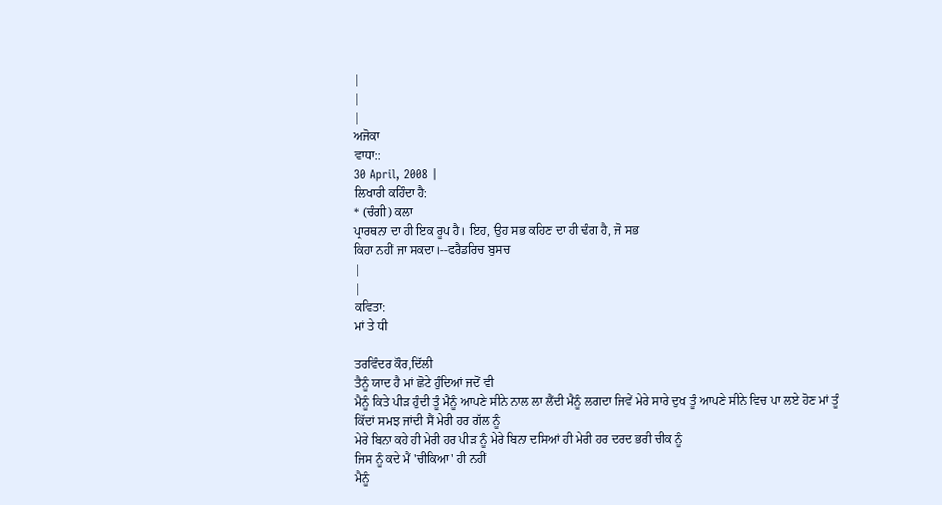|
|
|
ਅਜੋਕਾ
ਵਾਧਾ::
30 April, 2008 |
ਲਿਖਾਰੀ ਕਹਿੰਦਾ ਹੈ:
* (ਚੰਗੀ) ਕਲਾ
ਪ੍ਰਾਰਥਨਾ ਦਾ ਹੀ ਇਕ ਰੂਪ ਹੈ। ਇਹ, ਉਹ ਸਭ ਕਹਿਣ ਦਾ ਹੀ ਢੰਗ ਹੈ, ਜੋ ਸਭ
ਕਿਹਾ ਨਹੀਂ ਜਾ ਸਕਦਾ।--ਫਰੈਡਰਿਚ ਬੁਸਚ
|
|
ਕਵਿਤਾ:
ਮਾਂ ਤੇ ਧੀ

ਤਰਵਿੰਦਰ ਕੌਰ,ਦਿੱਲੀ
ਤੈਨੂੰ ਯਾਦ ਹੈ ਮਾਂ ਛੋਟੇ ਹੁੰਦਿਆਂ ਜਦੋਂ ਵੀ
ਮੈਨੂੰ ਕਿਤੇ ਪੀੜ ਹੁੰਦੀ ਤੂੰ ਮੈਨੂੰ ਆਪਣੇ ਸੀਨੇ ਨਾਲ ਲਾ ਲੈਂਦੀ ਮੈਨੂੰ ਲਗਦਾ ਜਿਵੇਂ ਮੇਰੇ ਸਾਰੇ ਦੁਖ ਤੂੰ ਆਪਣੇ ਸੀਨੇ ਵਿਚ ਪਾ ਲਏ ਹੋਣ ਮਾਂ ਤੂੰ ਕਿੱਦਾਂ ਸਮਝ ਜਾਂਦੀ ਸੈਂ ਮੇਰੀ ਹਰ ਗੱਲ ਨੂੰ
ਮੇਰੇ ਬਿਨਾ ਕਹੇ ਹੀ ਮੇਰੀ ਹਰ ਪੀੜ ਨੂੰ ਮੇਰੇ ਬਿਨਾ ਦਸਿਆਂ ਹੀ ਮੇਰੀ ਹਰ ਦਰਦ ਭਰੀ ਚੀਕ ਨੂੰ
ਜਿਸ ਨੂੰ ਕਦੇ ਮੈਂ 'ਚੀਕਿਆ' ਹੀ ਨਹੀਂ
ਮੈਨੂੰ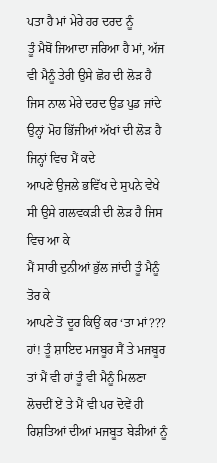ਪਤਾ ਹੈ ਮਾਂ ਮੇਰੇ ਹਰ ਦਰਦ ਨੂੰ
ਤੂੰ ਮੈਥੋਂ ਜਿਆਦਾ ਜਰਿਆ ਹੈ ਮਾਂ, ਅੱਜ ਵੀ ਮੈਨੂੰ ਤੇਰੀ ਉਸੇ ਛੋਹ ਦੀ ਲੋੜ ਹੈ ਜਿਸ ਨਾਲ ਮੇਰੇ ਦਰਦ ਉਡ ਪੁਡ ਜਾਂਦੇ ਉਨ੍ਹਾਂ ਮੋਹ ਭਿੱਜੀਆਂ ਅੱਖਾਂ ਦੀ ਲੋੜ ਹੈ ਜਿਨ੍ਹਾਂ ਵਿਚ ਮੈਂ ਕਦੇ
ਆਪਣੇ ਉਜਲੇ ਭਵਿੱਖ ਦੇ ਸੁਪਨੇ ਵੇਖੇ ਸੀ ਉਸੇ ਗਲਵਕੜੀ ਦੀ ਲੋੜ ਹੈ ਜਿਸ ਵਿਚ ਆ ਕੇ
ਮੈਂ ਸਾਰੀ ਦੁਨੀਆਂ ਭੁੱਲ ਜਾਂਦੀ ਤੂੰ ਮੈਨੂੰ ਤੋਰ ਕੇ
ਆਪਣੇ ਤੋਂ ਦੂਰ ਕਿਉਂ ਕਰ ‘ਤਾ ਮਾਂ??? ਹਾਂ! ਤੂੰ ਸ਼ਾਇਦ ਮਜਬੂਰ ਸੈਂ ਤੇ ਮਜਬੂਰ ਤਾਂ ਮੈਂ ਵੀ ਹਾਂ ਤੂੰ ਵੀ ਮੈਨੂੰ ਮਿਲਣਾ ਲੋਚਦੀਂ ਏਂ ਤੇ ਮੈਂ ਵੀ ਪਰ ਦੋਵੇਂ ਹੀ
ਰਿਸ਼ਤਿਆਂ ਦੀਆਂ ਮਜਬੂਤ ਬੇੜੀਆਂ ਨੂੰ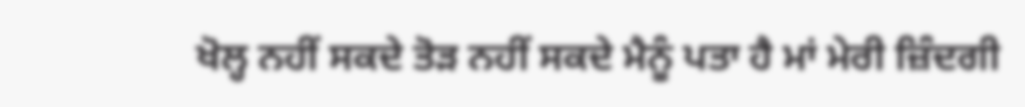ਖੋਲ੍ਹ ਨਹੀਂ ਸਕਦੇ ਤੋੜ ਨਹੀਂ ਸਕਦੇ ਮੈਨੂੰ ਪਤਾ ਹੈ ਮਾਂ ਮੇਰੀ ਜ਼ਿੰਦਗੀ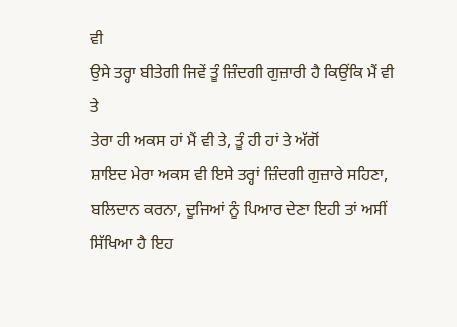ਵੀ
ਉਸੇ ਤਰ੍ਹਾ ਬੀਤੇਗੀ ਜਿਵੇਂ ਤੂੰ ਜ਼ਿੰਦਗੀ ਗੁਜ਼ਾਰੀ ਹੈ ਕਿਉਂਕਿ ਮੈਂ ਵੀ ਤੇ
ਤੇਰਾ ਹੀ ਅਕਸ ਹਾਂ ਮੈਂ ਵੀ ਤੇ, ਤੂੰ ਹੀ ਹਾਂ ਤੇ ਅੱਗੋਂ
ਸ਼ਾਇਦ ਮੇਰਾ ਅਕਸ ਵੀ ਇਸੇ ਤਰ੍ਹਾਂ ਜ਼ਿੰਦਗੀ ਗੁਜ਼ਾਰੇ ਸਹਿਣਾ, ਬਲਿਦਾਨ ਕਰਨਾ, ਦੂਜਿਆਂ ਨੂੰ ਪਿਆਰ ਦੇਣਾ ਇਹੀ ਤਾਂ ਅਸੀਂ ਸਿੱਖਿਆ ਹੈ ਇਹ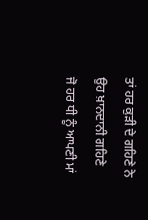ਤਾਂ ਹਰ ਕੁੜੀ ਦੇ ਗਹਿਣੇ ਨੇ ਉਹ ਖ਼ਾਨਦਾਨੀ ਗਹਿਣੇ
ਜੋ ਹਰ ਧੀ ਨੂੰ ਆਪਣੀ ਮਾਂ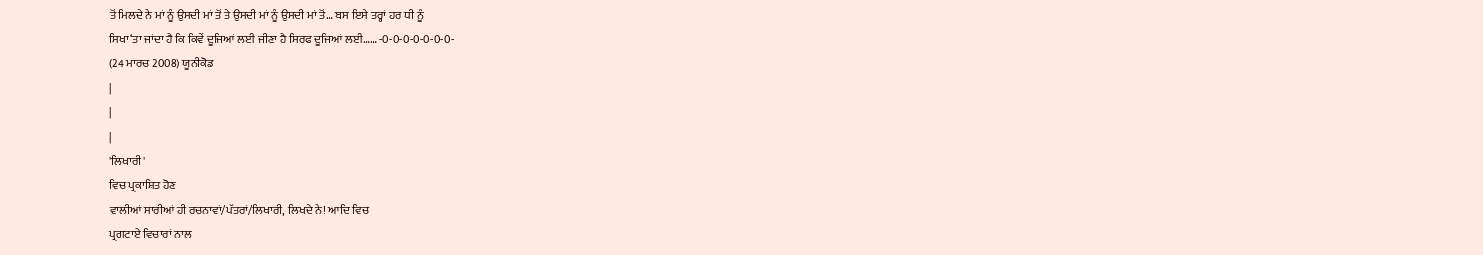ਤੋਂ ਮਿਲਦੇ ਨੇ ਮਾਂ ਨੂੰ ਉਸਦੀ ਮਾਂ ਤੋਂ ਤੇ ਉਸਦੀ ਮਾਂ ਨੂੰ ਉਸਦੀ ਮਾਂ ਤੋਂ… ਬਸ ਇਸੇ ਤਰ੍ਹਾਂ ਹਰ ਧੀ ਨੂੰ
ਸਿਖਾ‘ਤਾ ਜਾਂਦਾ ਹੈ ਕਿ ਕਿਵੇਂ ਦੂਜਿਆਂ ਲਈ ਜੀਣਾ ਹੈ ਸਿਰਫ ਦੂਜਿਆਂ ਲਈ…… -0-0-0-0-0-0-0-
(24 ਮਾਰਚ 2008) ਯੂਨੀਕੋਡ
|
|
|
'ਲਿਖਾਰੀ'
ਵਿਚ ਪ੍ਰਕਾਸ਼ਿਤ ਹੋਣ
ਵਾਲੀਆਂ ਸਾਰੀਆਂ ਹੀ ਰਚਨਾਵਾਂ/ਪੱਤਰਾਂ/ਲਿਖਾਰੀ, ਲਿਖਦੇ ਨੇ! ਆਦਿ ਵਿਚ
ਪ੍ਰਗਟਾਏ ਵਿਚਾਰਾਂ ਨਾਲ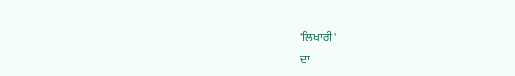'ਲਿਖਾਰੀ'
ਦਾ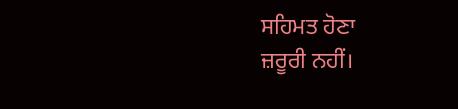ਸਹਿਮਤ ਹੋਣਾ
ਜ਼ਰੂਰੀ ਨਹੀਂ।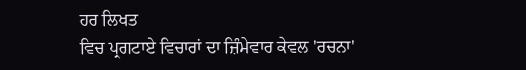ਹਰ ਲਿਖਤ
ਵਿਚ ਪ੍ਰਗਟਾਏ ਵਿਚਾਰਾਂ ਦਾ ਜ਼ਿੰਮੇਵਾਰ ਕੇਵਲ 'ਰਚਨਾ'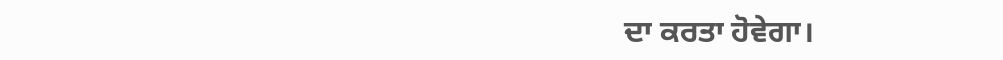ਦਾ ਕਰਤਾ ਹੋਵੇਗਾ।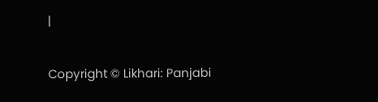|

Copyright © Likhari: Panjabi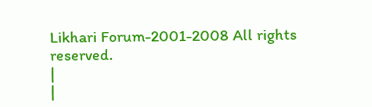Likhari Forum-2001-2008 All rights
reserved.
|
|